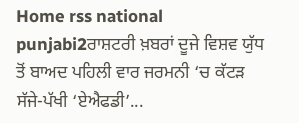Home rss national punjabi2ਰਾਸ਼ਟਰੀ ਖ਼ਬਰਾਂ ਦੂਜੇ ਵਿਸ਼ਵ ਯੁੱਧ ਤੋਂ ਬਾਅਦ ਪਹਿਲੀ ਵਾਰ ਜਰਮਨੀ ‘ਚ ਕੱਟੜ ਸੱਜੇ-ਪੱਖੀ ‘ਏਐਫਡੀ’...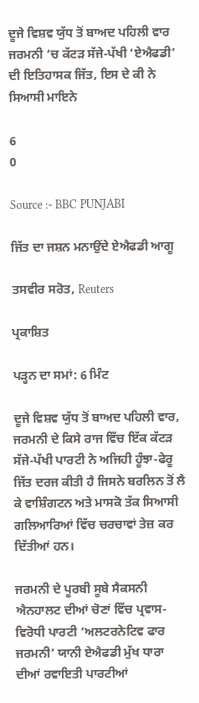ਦੂਜੇ ਵਿਸ਼ਵ ਯੁੱਧ ਤੋਂ ਬਾਅਦ ਪਹਿਲੀ ਵਾਰ ਜਰਮਨੀ ‘ਚ ਕੱਟੜ ਸੱਜੇ-ਪੱਖੀ ‘ਏਐਫਡੀ’ ਦੀ ਇਤਿਹਾਸਕ ਜਿੱਤ, ਇਸ ਦੇ ਕੀ ਨੇ ਸਿਆਸੀ ਮਾਇਨੇ

6
0

Source :- BBC PUNJABI

ਜਿੱਤ ਦਾ ਜਸ਼ਨ ਮਨਾਉਂਦੇ ਏਐਫਡੀ ਆਗੂ

ਤਸਵੀਰ ਸਰੋਤ, Reuters

ਪ੍ਰਕਾਸ਼ਿਤ

ਪੜ੍ਹਨ ਦਾ ਸਮਾਂ: 6 ਮਿੰਟ

ਦੂਜੇ ਵਿਸ਼ਵ ਯੁੱਧ ਤੋਂ ਬਾਅਦ ਪਹਿਲੀ ਵਾਰ, ਜਰਮਨੀ ਦੇ ਕਿਸੇ ਰਾਜ ਵਿੱਚ ਇੱਕ ਕੱਟੜ ਸੱਜੇ-ਪੱਖੀ ਪਾਰਟੀ ਨੇ ਅਜਿਹੀ ਹੂੰਝਾ-ਫੇਰੂ ਜਿੱਤ ਦਰਜ ਕੀਤੀ ਹੈ ਜਿਸਨੇ ਬਰਲਿਨ ਤੋਂ ਲੈ ਕੇ ਵਾਸ਼ਿੰਗਟਨ ਅਤੇ ਮਾਸਕੋ ਤੱਕ ਸਿਆਸੀ ਗਲਿਆਰਿਆਂ ਵਿੱਚ ਚਰਚਾਵਾਂ ਤੇਜ਼ ਕਰ ਦਿੱਤੀਆਂ ਹਨ।

ਜਰਮਨੀ ਦੇ ਪੂਰਬੀ ਸੂਬੇ ਸੈਕਸਨੀ ਐਨਹਾਲਟ ਦੀਆਂ ਚੋਣਾਂ ਵਿੱਚ ਪ੍ਰਵਾਸ-ਵਿਰੋਧੀ ਪਾਰਟੀ ‘ਅਲਟਰਨੇਟਿਵ ਫਾਰ ਜਰਮਨੀ’ ਯਾਨੀ ਏਐਫਡੀ ਮੁੱਖ ਧਾਰਾ ਦੀਆਂ ਰਵਾਇਤੀ ਪਾਰਟੀਆਂ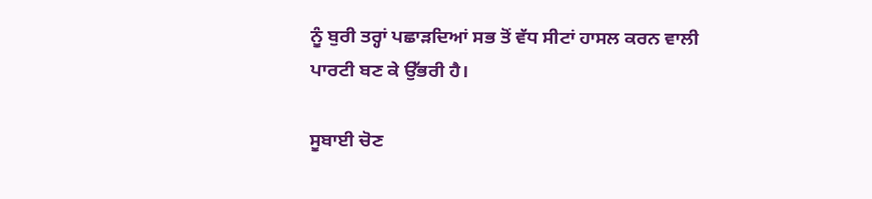ਨੂੰ ਬੁਰੀ ਤਰ੍ਹਾਂ ਪਛਾੜਦਿਆਂ ਸਭ ਤੋਂ ਵੱਧ ਸੀਟਾਂ ਹਾਸਲ ਕਰਨ ਵਾਲੀ ਪਾਰਟੀ ਬਣ ਕੇ ਉੱਭਰੀ ਹੈ।

ਸੂਬਾਈ ਚੋਣ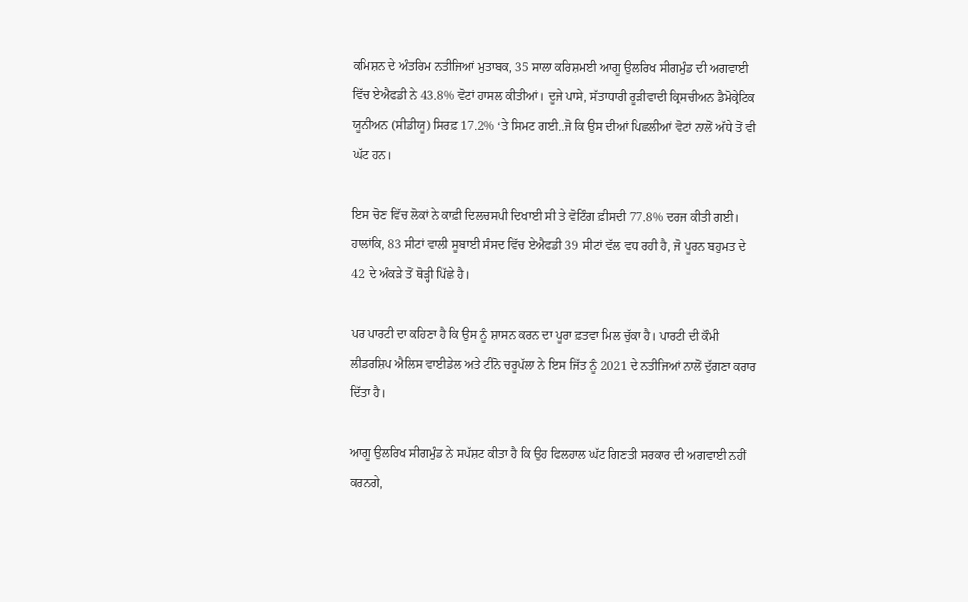ਕਮਿਸ਼ਨ ਦੇ ਅੰਤਰਿਮ ਨਤੀਜਿਆਂ ਮੁਤਾਬਕ, 35 ਸਾਲਾ ਕਰਿਸ਼ਮਈ ਆਗੂ ਉਲਰਿਖ ਸੀਗਮੁੰਡ ਦੀ ਅਗਵਾਈ ਵਿੱਚ ਏਐਫਡੀ ਨੇ 43.8% ਵੋਟਾਂ ਹਾਸਲ ਕੀਤੀਆਂ। ਦੂਜੇ ਪਾਸੇ, ਸੱਤਾਧਾਰੀ ਰੂੜੀਵਾਦੀ ਕ੍ਰਿਸਚੀਅਨ ਡੈਮੋਕ੍ਰੇਟਿਕ ਯੂਨੀਅਨ (ਸੀਡੀਯੂ) ਸਿਰਫ਼ 17.2% ‘ਤੇ ਸਿਮਟ ਗਈ..ਜੋ ਕਿ ਉਸ ਦੀਆਂ ਪਿਛਲੀਆਂ ਵੋਟਾਂ ਨਾਲੋਂ ਅੱਧੇ ਤੋਂ ਵੀ ਘੱਟ ਹਨ।

ਇਸ ਚੋਣ ਵਿੱਚ ਲੋਕਾਂ ਨੇ ਕਾਫ਼ੀ ਦਿਲਚਸਪੀ ਦਿਖਾਈ ਸੀ ਤੇ ਵੋਟਿੰਗ ਫ਼ੀਸਦੀ 77.8% ਦਰਜ ਕੀਤੀ ਗਈ। ਹਾਲਾਂਕਿ, 83 ਸੀਟਾਂ ਵਾਲੀ ਸੂਬਾਈ ਸੰਸਦ ਵਿੱਚ ਏਐਫਡੀ 39 ਸੀਟਾਂ ਵੱਲ ਵਧ ਰਹੀ ਹੈ, ਜੋ ਪੂਰਨ ਬਹੁਮਤ ਦੇ 42 ਦੇ ਅੰਕੜੇ ਤੋਂ ਥੋੜ੍ਹੀ ਪਿੱਛੇ ਹੈ।

ਪਰ ਪਾਰਟੀ ਦਾ ਕਹਿਣਾ ਹੈ ਕਿ ਉਸ ਨੂੰ ਸ਼ਾਸਨ ਕਰਨ ਦਾ ਪੂਰਾ ਫ਼ਤਵਾ ਮਿਲ ਚੁੱਕਾ ਹੈ। ਪਾਰਟੀ ਦੀ ਕੌਮੀ ਲੀਡਰਸ਼ਿਪ ਐਲਿਸ ਵਾਈਡੇਲ ਅਤੇ ਟੀਨੋ ਚਰੂਪੱਲਾ ਨੇ ਇਸ ਜਿੱਤ ਨੂੰ 2021 ਦੇ ਨਤੀਜਿਆਂ ਨਾਲੋਂ ਦੁੱਗਣਾ ਕਰਾਰ ਦਿੱਤਾ ਹੈ।

ਆਗੂ ਉਲਰਿਖ ਸੀਗਮੁੰਡ ਨੇ ਸਪੱਸ਼ਟ ਕੀਤਾ ਹੈ ਕਿ ਉਹ ਫਿਲਹਾਲ ਘੱਟ ਗਿਣਤੀ ਸਰਕਾਰ ਦੀ ਅਗਵਾਈ ਨਹੀਂ ਕਰਨਗੇ,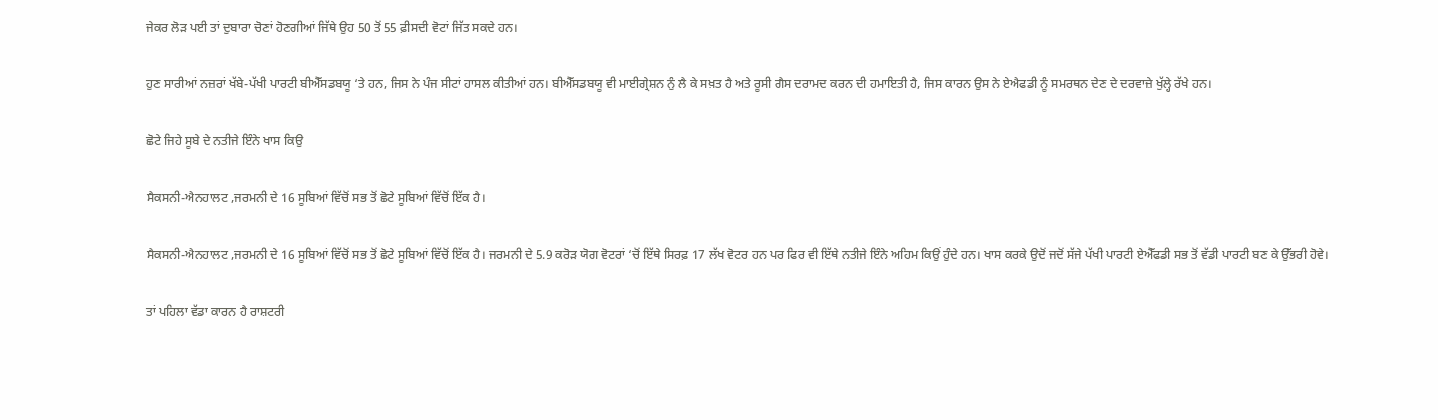ਜੇਕਰ ਲੋੜ ਪਈ ਤਾਂ ਦੁਬਾਰਾ ਚੋਣਾਂ ਹੋਣਗੀਆਂ ਜਿੱਥੇ ਉਹ 50 ਤੋਂ 55 ਫ਼ੀਸਦੀ ਵੋਟਾਂ ਜਿੱਤ ਸਕਦੇ ਹਨ।

ਹੁਣ ਸਾਰੀਆਂ ਨਜ਼ਰਾਂ ਖੱਬੇ-ਪੱਖੀ ਪਾਰਟੀ ਬੀਐੱਸਡਬਯੂ ‘ਤੇ ਹਨ, ਜਿਸ ਨੇ ਪੰਜ ਸੀਟਾਂ ਹਾਸਲ ਕੀਤੀਆਂ ਹਨ। ਬੀਐੱਸਡਬਯੂ ਵੀ ਮਾਈਗ੍ਰੇਸ਼ਨ ਨੁੰ ਲੈ ਕੇ ਸਖ਼ਤ ਹੈ ਅਤੇ ਰੂਸੀ ਗੈਸ ਦਰਾਮਦ ਕਰਨ ਦੀ ਹਮਾਇਤੀ ਹੈ, ਜਿਸ ਕਾਰਨ ਉਸ ਨੇ ਏਐਫਡੀ ਨੂੰ ਸਮਰਥਨ ਦੇਣ ਦੇ ਦਰਵਾਜ਼ੇ ਖੁੱਲ੍ਹੇ ਰੱਖੇ ਹਨ।

ਛੋਟੇ ਜਿਹੇ ਸੂਬੇ ਦੇ ਨਤੀਜੇ ਇੰਨੇ ਖਾਸ ਕਿਉ

ਸੈਕਸਨੀ-ਐਨਹਾਲਟ ,ਜਰਮਨੀ ਦੇ 16 ਸੂਬਿਆਂ ਵਿੱਚੋਂ ਸਭ ਤੋਂ ਛੋਟੇ ਸੂਬਿਆਂ ਵਿੱਚੋਂ ਇੱਕ ਹੈ।

ਸੈਕਸਨੀ-ਐਨਹਾਲਟ ,ਜਰਮਨੀ ਦੇ 16 ਸੂਬਿਆਂ ਵਿੱਚੋਂ ਸਭ ਤੋਂ ਛੋਟੇ ਸੂਬਿਆਂ ਵਿੱਚੋਂ ਇੱਕ ਹੈ। ਜਰਮਨੀ ਦੇ 5.9 ਕਰੋੜ ਯੋਗ ਵੋਟਰਾਂ ‘ਚੋਂ ਇੱਥੇ ਸਿਰਫ਼ 17 ਲੱਖ ਵੋਟਰ ਹਨ ਪਰ ਫਿਰ ਵੀ ਇੱਥੇ ਨਤੀਜੇ ਇੰਨੇ ਅਹਿਮ ਕਿਉਂ ਹੁੰਦੇ ਹਨ। ਖਾਸ ਕਰਕੇ ਉਦੋਂ ਜਦੋਂ ਸੱਜੇ ਪੱਖੀ ਪਾਰਟੀ ਏਐੱਫਡੀ ਸਭ ਤੋਂ ਵੱਡੀ ਪਾਰਟੀ ਬਣ ਕੇ ਉੱਭਰੀ ਹੋਵੇ।

ਤਾਂ ਪਹਿਲਾ ਵੱਡਾ ਕਾਰਨ ਹੈ ਰਾਸ਼ਟਰੀ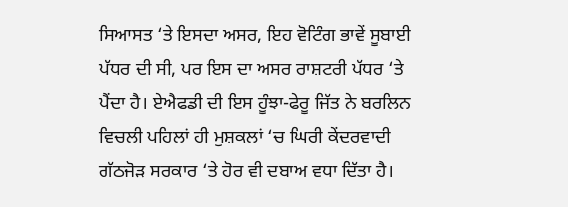ਸਿਆਸਤ ‘ਤੇ ਇਸਦਾ ਅਸਰ, ਇਹ ਵੋਟਿੰਗ ਭਾਵੇਂ ਸੂਬਾਈ ਪੱਧਰ ਦੀ ਸੀ, ਪਰ ਇਸ ਦਾ ਅਸਰ ਰਾਸ਼ਟਰੀ ਪੱਧਰ ‘ਤੇ ਪੈਂਦਾ ਹੈ। ਏਐਫਡੀ ਦੀ ਇਸ ਹੂੰਝਾ-ਫੇਰੂ ਜਿੱਤ ਨੇ ਬਰਲਿਨ ਵਿਚਲੀ ਪਹਿਲਾਂ ਹੀ ਮੁਸ਼ਕਲਾਂ ‘ਚ ਘਿਰੀ ਕੇਂਦਰਵਾਦੀ ਗੱਠਜੋੜ ਸਰਕਾਰ ‘ਤੇ ਹੋਰ ਵੀ ਦਬਾਅ ਵਧਾ ਦਿੱਤਾ ਹੈ।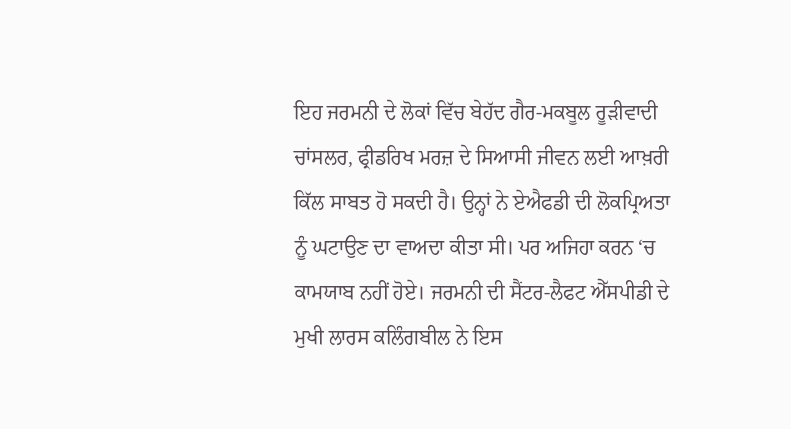ਇਹ ਜਰਮਨੀ ਦੇ ਲੋਕਾਂ ਵਿੱਚ ਬੇਹੱਦ ਗੈਰ-ਮਕਬੂਲ ਰੂੜੀਵਾਦੀ ਚਾਂਸਲਰ, ਫ੍ਰੀਡਰਿਖ ਮਰਜ਼ ਦੇ ਸਿਆਸੀ ਜੀਵਨ ਲਈ ਆਖ਼ਰੀ ਕਿੱਲ ਸਾਬਤ ਹੋ ਸਕਦੀ ਹੈ। ਉਨ੍ਹਾਂ ਨੇ ਏਐਫਡੀ ਦੀ ਲੋਕਪ੍ਰਿਅਤਾ ਨੂੰ ਘਟਾਉਣ ਦਾ ਵਾਅਦਾ ਕੀਤਾ ਸੀ। ਪਰ ਅਜਿਹਾ ਕਰਨ ‘ਚ ਕਾਮਯਾਬ ਨਹੀਂ ਹੋਏ। ਜਰਮਨੀ ਦੀ ਸੈਂਟਰ-ਲੈਫਟ ਐੱਸਪੀਡੀ ਦੇ ਮੁਖੀ ਲਾਰਸ ਕਲਿੰਗਬੀਲ ਨੇ ਇਸ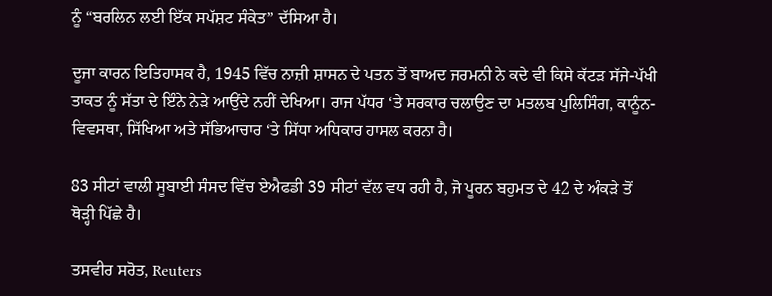ਨੂੰ “ਬਰਲਿਨ ਲਈ ਇੱਕ ਸਪੱਸ਼ਟ ਸੰਕੇਤ” ਦੱਸਿਆ ਹੈ।

ਦੂਜਾ ਕਾਰਨ ਇਤਿਹਾਸਕ ਹੈ, 1945 ਵਿੱਚ ਨਾਜ਼ੀ ਸ਼ਾਸਨ ਦੇ ਪਤਨ ਤੋਂ ਬਾਅਦ ਜਰਮਨੀ ਨੇ ਕਦੇ ਵੀ ਕਿਸੇ ਕੱਟੜ ਸੱਜੇ-ਪੱਖੀ ਤਾਕਤ ਨੂੰ ਸੱਤਾ ਦੇ ਇੰਨੇ ਨੇੜੇ ਆਉਂਦੇ ਨਹੀਂ ਦੇਖਿਆ। ਰਾਜ ਪੱਧਰ ‘ਤੇ ਸਰਕਾਰ ਚਲਾਉਣ ਦਾ ਮਤਲਬ ਪੁਲਿਸਿੰਗ, ਕਾਨੂੰਨ-ਵਿਵਸਥਾ, ਸਿੱਖਿਆ ਅਤੇ ਸੱਭਿਆਚਾਰ ‘ਤੇ ਸਿੱਧਾ ਅਧਿਕਾਰ ਹਾਸਲ ਕਰਨਾ ਹੈ।

83 ਸੀਟਾਂ ਵਾਲੀ ਸੂਬਾਈ ਸੰਸਦ ਵਿੱਚ ਏਐਫਡੀ 39 ਸੀਟਾਂ ਵੱਲ ਵਧ ਰਹੀ ਹੈ, ਜੋ ਪੂਰਨ ਬਹੁਮਤ ਦੇ 42 ਦੇ ਅੰਕੜੇ ਤੋਂ ਥੋੜ੍ਹੀ ਪਿੱਛੇ ਹੈ।

ਤਸਵੀਰ ਸਰੋਤ, Reuters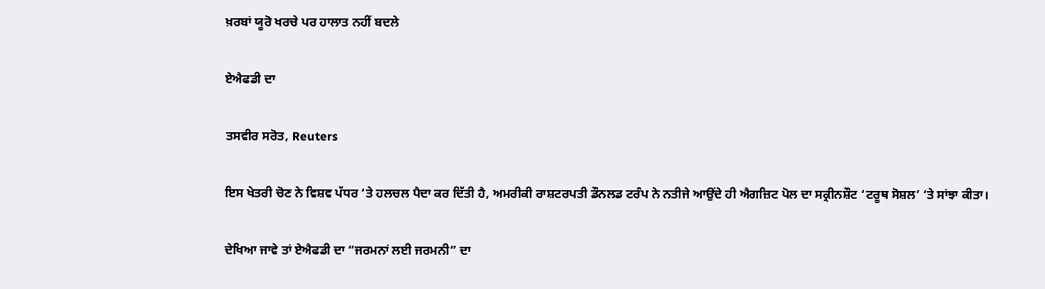ਖ਼ਰਬਾਂ ਯੂਰੋ ਖਰਚੇ ਪਰ ਹਾਲਾਤ ਨਹੀਂ ਬਦਲੇ

ਏਐਫਡੀ ਦਾ

ਤਸਵੀਰ ਸਰੋਤ, Reuters

ਇਸ ਖੇਤਰੀ ਚੋਣ ਨੇ ਵਿਸ਼ਵ ਪੱਧਰ ‘ਤੇ ਹਲਚਲ ਪੈਦਾ ਕਰ ਦਿੱਤੀ ਹੈ, ਅਮਰੀਕੀ ਰਾਸ਼ਟਰਪਤੀ ਡੌਨਲਡ ਟਰੰਪ ਨੇ ਨਤੀਜੇ ਆਉਂਦੇ ਹੀ ਐਗਜ਼ਿਟ ਪੋਲ ਦਾ ਸਕ੍ਰੀਨਸ਼ੌਟ ‘ਟਰੂਥ ਸੋਸ਼ਲ’ ‘ਤੇ ਸਾਂਝਾ ਕੀਤਾ।

ਦੇਖਿਆ ਜਾਵੇ ਤਾਂ ਏਐਫਡੀ ਦਾ “ਜਰਮਨਾਂ ਲਈ ਜਰਮਨੀ” ਦਾ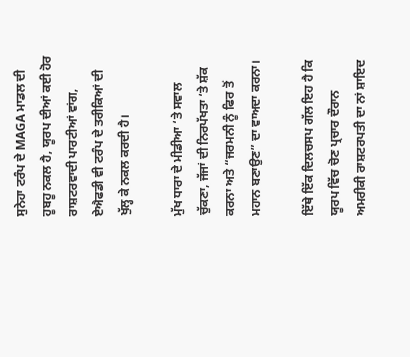ਸੁਨੇਹਾ ਟਰੰਪ ਦੇ MAGA ਮਾਡਲ ਦੀ ਹੂਬਹੂ ਨਕਲ ਹੈ, ਯੂਰਪ ਦੀਆਂ ਕਈ ਹੋਰ ਰਾਸ਼ਟਰਵਾਦੀ ਪਾਰਟੀਆਂ ਵਾਂਗ, ਏਐਫਡੀ ਵੀ ਟਰੰਪ ਦੇ ਤਰੀਕਿਆਂ ਦੀ ਖੁੱਲ੍ਹ ਕੇ ਨਕਲ ਕਰਦੀ ਹੈ।

ਮੁੱਖ ਧਾਰਾ ਦੇ ਮੀਡੀਆ ‘ਤੇ ਸਵਾਲ ਚੁੱਕਣਾ, ਜੱਜਾਂ ਦੀ ਨਿਰਪੱਖਤਾ ‘ਤੇ ਸ਼ੱਕ ਕਰਨਾ ਅਤੇ “ਜਰਮਨੀ ਨੂੰ ਫਿਰ ਤੋਂ ਮਹਾਨ ਬਣਾਉਣ” ਦਾ ਵਾਅਦਾ ਕਰਨਾ।

ਇੱਥੇ ਇੱਕ ਦਿਲਚਸਪ ਗੱਲ ਇਹ ਹੈ ਕਿ ਯੂਰਪ ਵਿੱਚ ਚੋਣ ਪ੍ਰਚਾਰ ਦੌਰਾਨ ਅਮਰੀਕੀ ਰਾਸ਼ਟਰਪਤੀ ਦਾ ਨਾਂ ਸ਼ਾਇਦ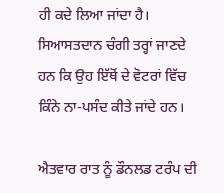ਹੀ ਕਦੇ ਲਿਆ ਜਾਂਦਾ ਹੈ। ਸਿਆਸਤਦਾਨ ਚੰਗੀ ਤਰ੍ਹਾਂ ਜਾਣਦੇ ਹਨ ਕਿ ਉਹ ਇੱਥੋਂ ਦੇ ਵੋਟਰਾਂ ਵਿੱਚ ਕਿੰਨੇ ਨਾ-ਪਸੰਦ ਕੀਤੇ ਜਾਂਦੇ ਹਨ।

ਐਤਵਾਰ ਰਾਤ ਨੂੰ ਡੌਨਲਡ ਟਰੰਪ ਦੀ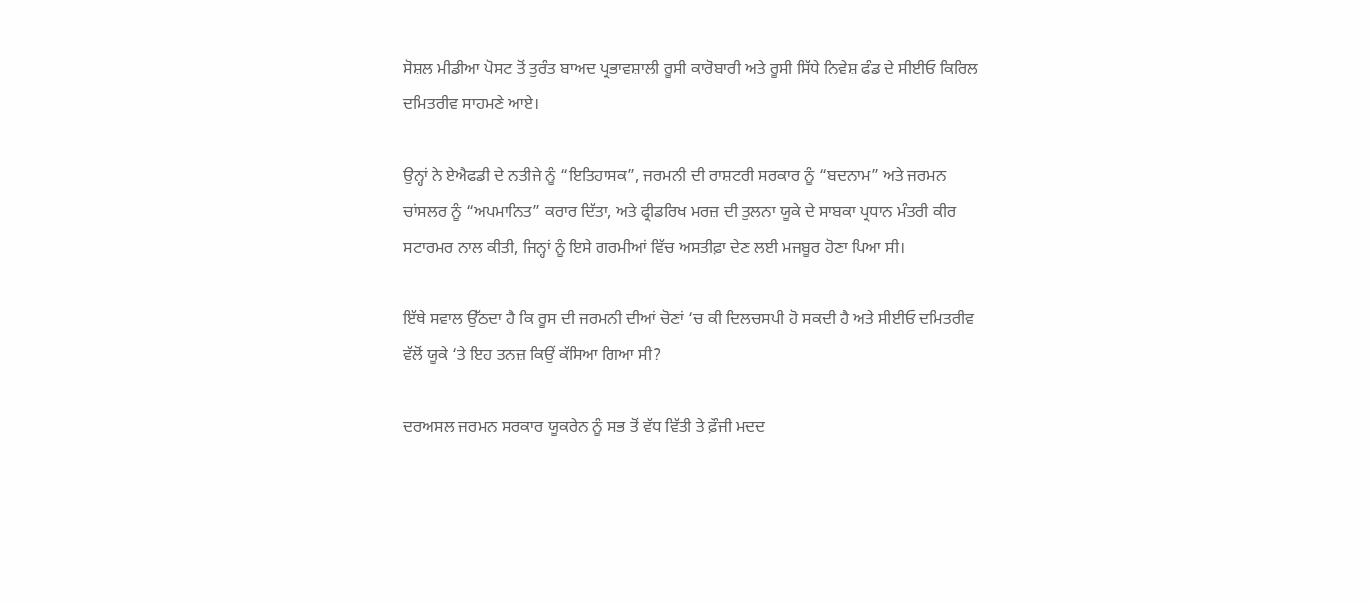ਸੋਸ਼ਲ ਮੀਡੀਆ ਪੋਸਟ ਤੋਂ ਤੁਰੰਤ ਬਾਅਦ ਪ੍ਰਭਾਵਸ਼ਾਲੀ ਰੂਸੀ ਕਾਰੋਬਾਰੀ ਅਤੇ ਰੂਸੀ ਸਿੱਧੇ ਨਿਵੇਸ਼ ਫੰਡ ਦੇ ਸੀਈਓ ਕਿਰਿਲ ਦਮਿਤਰੀਵ ਸਾਹਮਣੇ ਆਏ।

ਉਨ੍ਹਾਂ ਨੇ ਏਐਫਡੀ ਦੇ ਨਤੀਜੇ ਨੂੰ “ਇਤਿਹਾਸਕ”, ਜਰਮਨੀ ਦੀ ਰਾਸ਼ਟਰੀ ਸਰਕਾਰ ਨੂੰ “ਬਦਨਾਮ” ਅਤੇ ਜਰਮਨ ਚਾਂਸਲਰ ਨੂੰ “ਅਪਮਾਨਿਤ” ਕਰਾਰ ਦਿੱਤਾ, ਅਤੇ ਫ੍ਰੀਡਰਿਖ ਮਰਜ਼ ਦੀ ਤੁਲਨਾ ਯੂਕੇ ਦੇ ਸਾਬਕਾ ਪ੍ਰਧਾਨ ਮੰਤਰੀ ਕੀਰ ਸਟਾਰਮਰ ਨਾਲ ਕੀਤੀ, ਜਿਨ੍ਹਾਂ ਨੂੰ ਇਸੇ ਗਰਮੀਆਂ ਵਿੱਚ ਅਸਤੀਫ਼ਾ ਦੇਣ ਲਈ ਮਜਬੂਰ ਹੋਣਾ ਪਿਆ ਸੀ।

ਇੱਥੇ ਸਵਾਲ ਉੱਠਦਾ ਹੈ ਕਿ ਰੂਸ ਦੀ ਜਰਮਨੀ ਦੀਆਂ ਚੋਣਾਂ ‘ਚ ਕੀ ਦਿਲਚਸਪੀ ਹੋ ਸਕਦੀ ਹੈ ਅਤੇ ਸੀਈਓ ਦਮਿਤਰੀਵ ਵੱਲੋਂ ਯੂਕੇ ‘ਤੇ ਇਹ ਤਨਜ਼ ਕਿਉਂ ਕੱਸਿਆ ਗਿਆ ਸੀ?

ਦਰਅਸਲ ਜਰਮਨ ਸਰਕਾਰ ਯੂਕਰੇਨ ਨੂੰ ਸਭ ਤੋਂ ਵੱਧ ਵਿੱਤੀ ਤੇ ਫ਼ੌਜੀ ਮਦਦ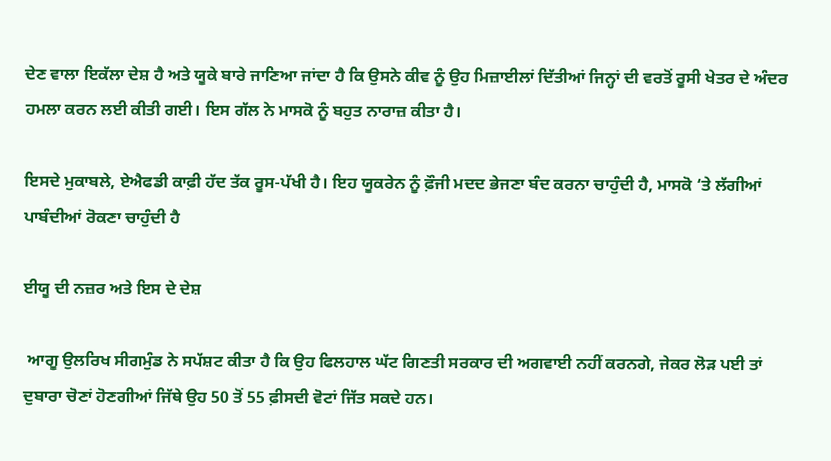ਦੇਣ ਵਾਲਾ ਇਕੱਲਾ ਦੇਸ਼ ਹੈ ਅਤੇ ਯੂਕੇ ਬਾਰੇ ਜਾਣਿਆ ਜਾਂਦਾ ਹੈ ਕਿ ਉਸਨੇ ਕੀਵ ਨੂੰ ਉਹ ਮਿਜ਼ਾਈਲਾਂ ਦਿੱਤੀਆਂ ਜਿਨ੍ਹਾਂ ਦੀ ਵਰਤੋਂ ਰੂਸੀ ਖੇਤਰ ਦੇ ਅੰਦਰ ਹਮਲਾ ਕਰਨ ਲਈ ਕੀਤੀ ਗਈ। ਇਸ ਗੱਲ ਨੇ ਮਾਸਕੋ ਨੂੰ ਬਹੁਤ ਨਾਰਾਜ਼ ਕੀਤਾ ਹੈ।

ਇਸਦੇ ਮੁਕਾਬਲੇ, ਏਐਫਡੀ ਕਾਫ਼ੀ ਹੱਦ ਤੱਕ ਰੂਸ-ਪੱਖੀ ਹੈ। ਇਹ ਯੂਕਰੇਨ ਨੂੰ ਫ਼ੌਜੀ ਮਦਦ ਭੇਜਣਾ ਬੰਦ ਕਰਨਾ ਚਾਹੁੰਦੀ ਹੈ, ਮਾਸਕੋ ‘ਤੇ ਲੱਗੀਆਂ ਪਾਬੰਦੀਆਂ ਰੋਕਣਾ ਚਾਹੁੰਦੀ ਹੈ

ਈਯੂ ਦੀ ਨਜ਼ਰ ਅਤੇ ਇਸ ਦੇ ਦੇਸ਼

 ਆਗੂ ਉਲਰਿਖ ਸੀਗਮੁੰਡ ਨੇ ਸਪੱਸ਼ਟ ਕੀਤਾ ਹੈ ਕਿ ਉਹ ਫਿਲਹਾਲ ਘੱਟ ਗਿਣਤੀ ਸਰਕਾਰ ਦੀ ਅਗਵਾਈ ਨਹੀਂ ਕਰਨਗੇ, ਜੇਕਰ ਲੋੜ ਪਈ ਤਾਂ ਦੁਬਾਰਾ ਚੋਣਾਂ ਹੋਣਗੀਆਂ ਜਿੱਥੇ ਉਹ 50 ਤੋਂ 55 ਫ਼ੀਸਦੀ ਵੋਟਾਂ ਜਿੱਤ ਸਕਦੇ ਹਨ।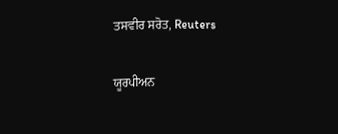ਤਸਵੀਰ ਸਰੋਤ, Reuters

ਯੂਰਪੀਅਨ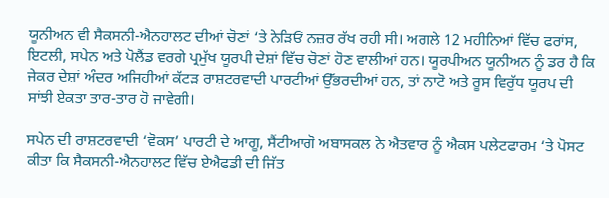ਯੂਨੀਅਨ ਵੀ ਸੈਕਸਨੀ-ਐਨਹਾਲਟ ਦੀਆਂ ਚੋਣਾਂ ‘ਤੇ ਨੇੜਿਓਂ ਨਜ਼ਰ ਰੱਖ ਰਹੀ ਸੀ। ਅਗਲੇ 12 ਮਹੀਨਿਆਂ ਵਿੱਚ ਫਰਾਂਸ, ਇਟਲੀ, ਸਪੇਨ ਅਤੇ ਪੋਲੈਂਡ ਵਰਗੇ ਪ੍ਰਮੁੱਖ ਯੂਰਪੀ ਦੇਸ਼ਾਂ ਵਿੱਚ ਚੋਣਾਂ ਹੋਣ ਵਾਲੀਆਂ ਹਨ। ਯੂਰਪੀਅਨ ਯੂਨੀਅਨ ਨੂੰ ਡਰ ਹੈ ਕਿ ਜੇਕਰ ਦੇਸ਼ਾਂ ਅੰਦਰ ਅਜਿਹੀਆਂ ਕੱਟੜ ਰਾਸ਼ਟਰਵਾਦੀ ਪਾਰਟੀਆਂ ਉੱਭਰਦੀਆਂ ਹਨ, ਤਾਂ ਨਾਟੋ ਅਤੇ ਰੂਸ ਵਿਰੁੱਧ ਯੂਰਪ ਦੀ ਸਾਂਝੀ ਏਕਤਾ ਤਾਰ-ਤਾਰ ਹੋ ਜਾਵੇਗੀ।

ਸਪੇਨ ਦੀ ਰਾਸ਼ਟਰਵਾਦੀ ‘ਵੋਕਸ’ ਪਾਰਟੀ ਦੇ ਆਗੂ, ਸੈਂਟੀਆਗੋ ਅਬਾਸਕਲ ਨੇ ਐਤਵਾਰ ਨੂੰ ਐਕਸ ਪਲੇਟਫਾਰਮ ‘ਤੇ ਪੋਸਟ ਕੀਤਾ ਕਿ ਸੈਕਸਨੀ-ਐਨਹਾਲਟ ਵਿੱਚ ਏਐਫਡੀ ਦੀ ਜਿੱਤ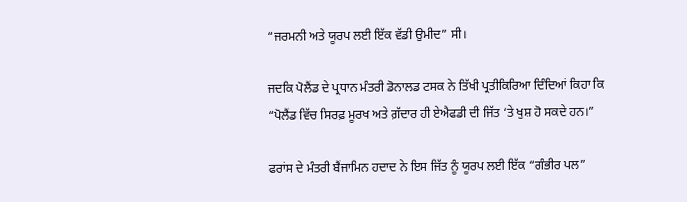“ਜਰਮਨੀ ਅਤੇ ਯੂਰਪ ਲਈ ਇੱਕ ਵੱਡੀ ਉਮੀਦ” ਸੀ।

ਜਦਕਿ ਪੋਲੈਂਡ ਦੇ ਪ੍ਰਧਾਨ ਮੰਤਰੀ ਡੋਨਾਲਡ ਟਸਕ ਨੇ ਤਿੱਖੀ ਪ੍ਰਤੀਕਿਰਿਆ ਦਿੰਦਿਆਂ ਕਿਹਾ ਕਿ “ਪੋਲੈਂਡ ਵਿੱਚ ਸਿਰਫ਼ ਮੂਰਖ ਅਤੇ ਗ਼ੱਦਾਰ ਹੀ ਏਐਫਡੀ ਦੀ ਜਿੱਤ ‘ਤੇ ਖੁਸ਼ ਹੋ ਸਕਦੇ ਹਨ।”

ਫਰਾਂਸ ਦੇ ਮੰਤਰੀ ਬੈਂਜਾਮਿਨ ਹਦਾਦ ਨੇ ਇਸ ਜਿੱਤ ਨੂੰ ਯੂਰਪ ਲਈ ਇੱਕ “ਗੰਭੀਰ ਪਲ”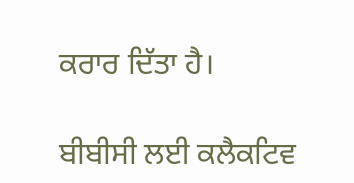ਕਰਾਰ ਦਿੱਤਾ ਹੈ।

ਬੀਬੀਸੀ ਲਈ ਕਲੈਕਟਿਵ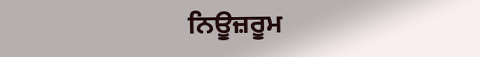ਨਿਊਜ਼ਰੂਮ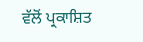ਵੱਲੋਂ ਪ੍ਰਕਾਸ਼ਿਤ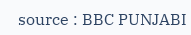source : BBC PUNJABI